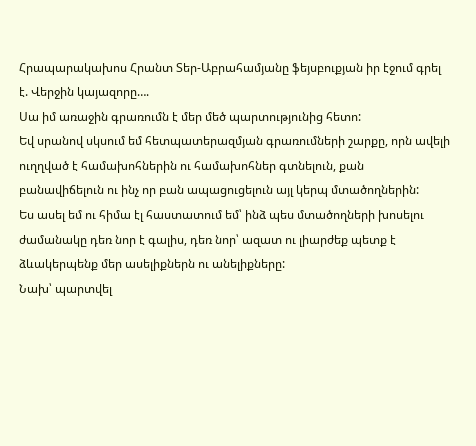Հրապարակախոս Հրանտ Տեր-Աբրահամյանը ֆեյսբուքյան իր էջում գրել է. Վերջին կայազորը….
Սա իմ առաջին գրառումն է մեր մեծ պարտությունից հետո:
Եվ սրանով սկսում եմ հետպատերազմյան գրառումների շարքը, որն ավելի ուղղված է համախոհներին ու համախոհներ գտնելուն, քան բանավիճելուն ու ինչ որ բան ապացուցելուն այլ կերպ մտածողներին:
Ես ասել եմ ու հիմա էլ հաստատում եմ՝ ինձ պես մտածողների խոսելու ժամանակը դեռ նոր է գալիս, դեռ նոր՝ ազատ ու լիարժեք պետք է ձևակերպենք մեր ասելիքներն ու անելիքները:
Նախ՝ պարտվել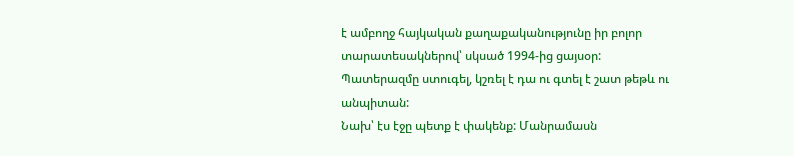է ամբողջ հայկական քաղաքականությունը իր բոլոր տարատեսակներով՝ սկսած 1994-ից ցայսօր: Պատերազմը ստուգել, կշռել է դա ու գտել է շատ թեթև ու անպիտան:
Նախ՝ էս էջը պետք է փակենք: Մանրամասն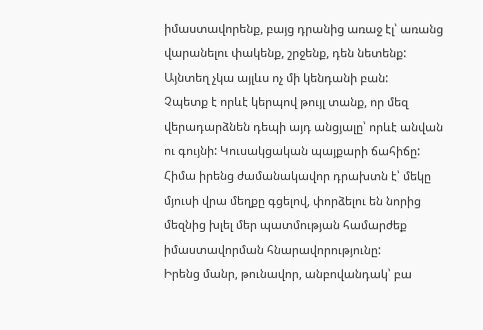իմաստավորենք, բայց դրանից առաջ էլ՝ առանց վարանելու փակենք, շրջենք, դեն նետենք: Այնտեղ չկա այլևս ոչ մի կենդանի բան:
Չպետք է որևէ կերպով թույլ տանք, որ մեզ վերադարձնեն դեպի այդ անցյալը՝ որևէ անվան ու գույնի: Կուսակցական պայքարի ճահիճը:
Հիմա իրենց ժամանակավոր դրախտն է՝ մեկը մյուսի վրա մեղքը գցելով, փորձելու են նորից մեզնից խլել մեր պատմության համարժեք իմաստավորման հնարավորությունը:
Իրենց մանր, թունավոր, անբովանդակ՝ բա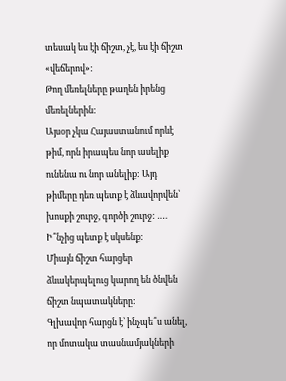տեսակ ես էի ճիշտ, չէ, ես էի ճիշտ «վեճերով»:
Թող մեռելները թաղեն իրենց մեռելներին:
Այսօր չկա Հայաստանում որևէ թիմ, որն իրապես նոր ասելիք ունենա ու նոր անելիք: Այդ թիմերը դեռ պետք է ձևավորվեն՝ խոսքի շուրջ, գործի շուրջ: ….
Ի՞նչից պետք է սկսենք:
Միայն ճիշտ հարցեր ձևակերպելուց կարող են ծնվեն ճիշտ նպատակները:
Գլխավոր հարցն է՝ ինչպե՞ս անել, որ մոտակա տասնամյակների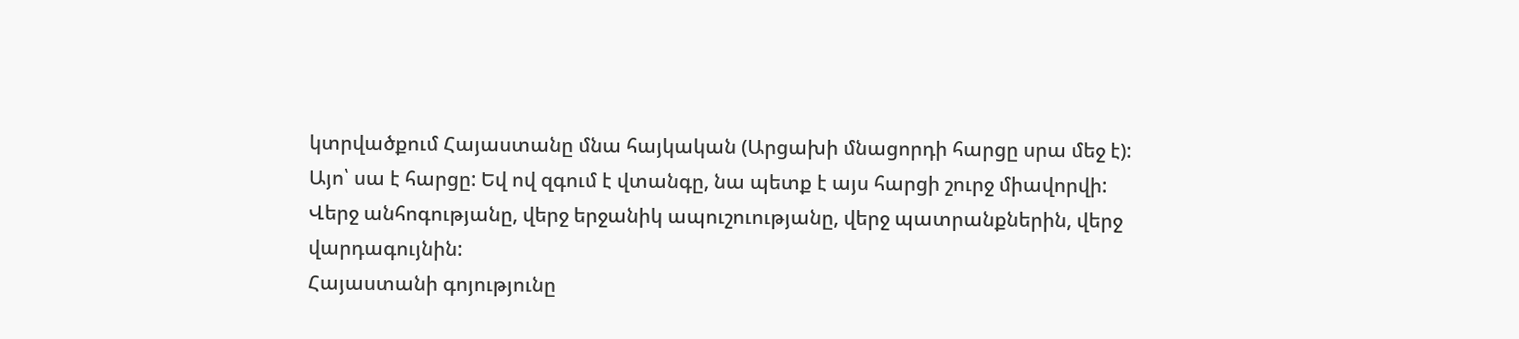կտրվածքում Հայաստանը մնա հայկական (Արցախի մնացորդի հարցը սրա մեջ է):
Այո՝ սա է հարցը: Եվ ով զգում է վտանգը, նա պետք է այս հարցի շուրջ միավորվի:
Վերջ անհոգությանը, վերջ երջանիկ ապուշուությանը, վերջ պատրանքներին, վերջ վարդագույնին:
Հայաստանի գոյությունը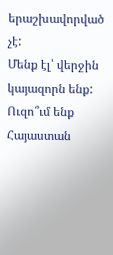երաշխավորված չէ:
Մենք էլ՝ վերջին կայազորն ենք:
Ուզո՞ւմ ենք Հայաստան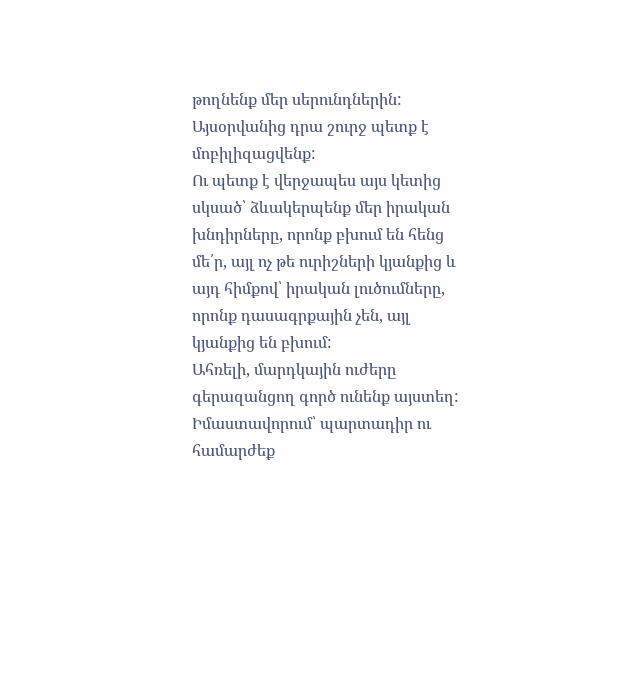թողնենք մեր սերունդներին: Այսօրվանից դրա շուրջ պետք է մոբիլիզացվենք:
Ու պետք է վերջապես այս կետից սկսած՝ ձևակերպենք մեր իրական խնդիրները, որոնք բխում են հենց մե՛ր, այլ ոչ թե ուրիշների կյանքից և այդ հիմքով՝ իրական լուծումները, որոնք դասագրքային չեն, այլ կյանքից են բխում:
Ահռելի, մարդկային ուժերը գերազանցող գործ ունենք այստեղ:
Իմաստավորում՝ պարտադիր ու համարժեք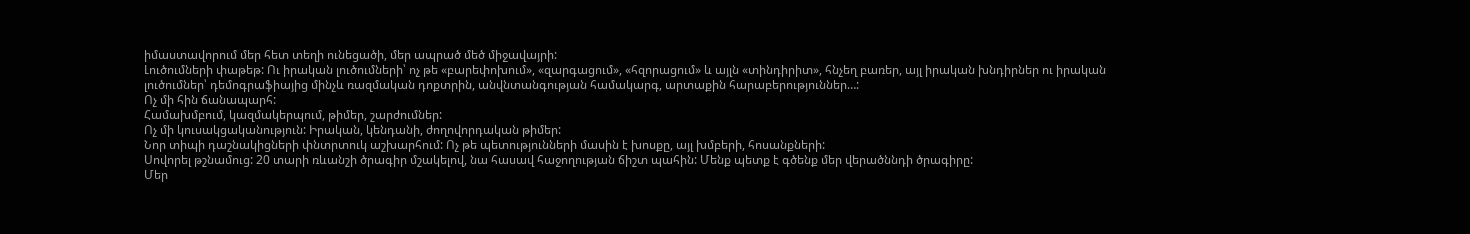իմաստավորում մեր հետ տեղի ունեցածի, մեր ապրած մեծ միջավայրի:
Լուծումների փաթեթ: Ու իրական լուծումների՝ ոչ թե «բարեփոխում», «զարգացում», «հզորացում» և այլն «տինդիրիտ», հնչեղ բառեր, այլ իրական խնդիրներ ու իրական լուծումներ՝ դեմոգրաֆիայից մինչև ռազմական դոքտրին, անվնտանգության համակարգ, արտաքին հարաբերություններ…:
Ոչ մի հին ճանապարհ:
Համախմբում, կազմակերպում, թիմեր, շարժումներ:
Ոչ մի կուսակցականություն: Իրական, կենդանի, ժողովորդական թիմեր:
Նոր տիպի դաշնակիցների փնտրտուկ աշխարհում: Ոչ թե պետությունների մասին է խոսքը, այլ խմբերի, հոսանքների:
Սովորել թշնամուց: 20 տարի ռևանշի ծրագիր մշակելով, նա հասավ հաջողության ճիշտ պահին: Մենք պետք է գծենք մեր վերածննդի ծրագիրը:
Մեր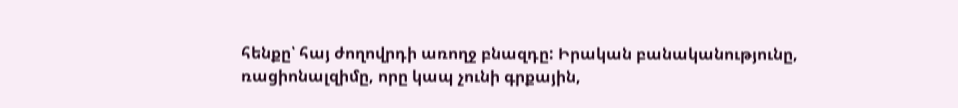հենքը՝ հայ ժողովրդի առողջ բնազդը: Իրական բանականությունը, ռացիոնալզիմը, որը կապ չունի գրքային,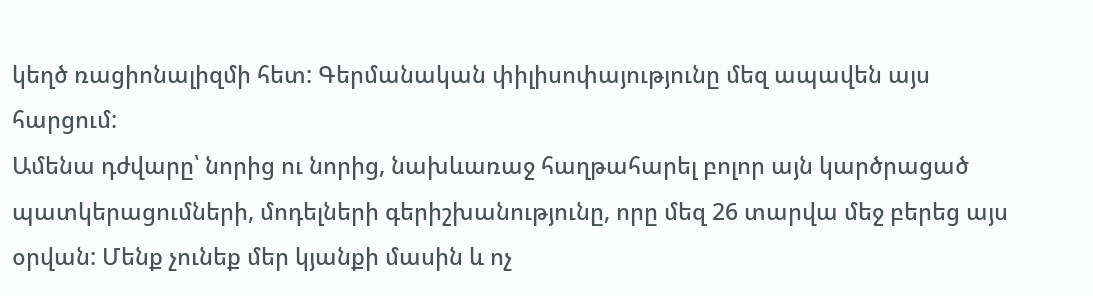կեղծ ռացիոնալիզմի հետ: Գերմանական փիլիսոփայությունը մեզ ապավեն այս հարցում:
Ամենա դժվարը՝ նորից ու նորից, նախևառաջ հաղթահարել բոլոր այն կարծրացած պատկերացումների, մոդելների գերիշխանությունը, որը մեզ 26 տարվա մեջ բերեց այս օրվան: Մենք չունեք մեր կյանքի մասին և ոչ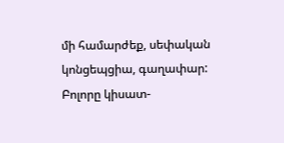մի համարժեք, սեփական կոնցեպցիա, գաղափար: Բոլորը կիսատ-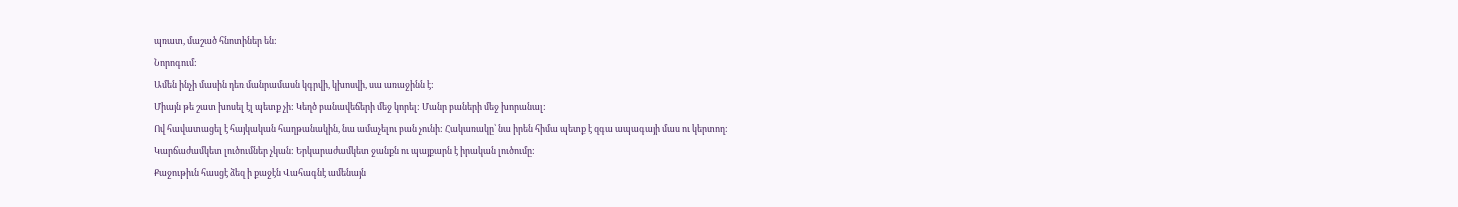պռատ, մաշած հնոտիներ են:
Նորոգում:
Ամեն ինչի մասին դեռ մանրամասն կգրվի, կխոսվի, սա առաջինն է:
Միայն թե շատ խոսել էլ պետք չի: Կեղծ բանավեճերի մեջ կորել: Մանր բաների մեջ խորանալ:
Ով հավատացել է հայկական հաղթանակին, նա ամաչելու բան չունի: Հակառակը՝ նա իրեն հիմա պետք է զգա ապագայի մաս ու կերտող:
Կարճաժամկետ լուծումներ չկան: Երկարաժամկետ ջանքն ու պայքարն է իրական լուծումը:
Քաջութիւն հասցէ ձեզ ի քաջէն Վահագնէ ամենայն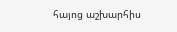հայոց աշխարհիս